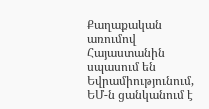Քաղաքական առումով Հայաստանին սպասում են Եվրամիությունում, ԵՄ-ն ցանկանում է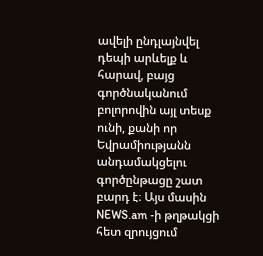ավելի ընդլայնվել դեպի արևելք և հարավ, բայց գործնականում բոլորովին այլ տեսք ունի, քանի որ Եվրամիությանն անդամակցելու գործընթացը շատ բարդ է։ Այս մասին NEWS.am -ի թղթակցի հետ զրույցում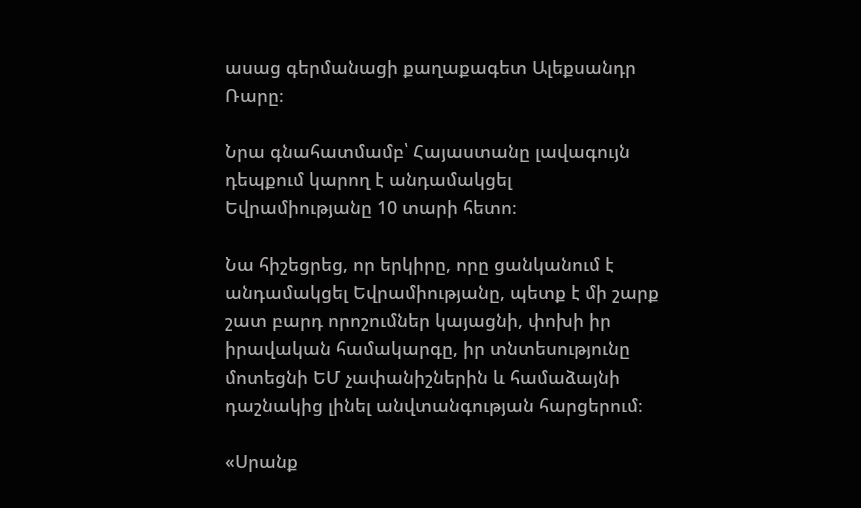ասաց գերմանացի քաղաքագետ Ալեքսանդր Ռարը։

Նրա գնահատմամբ՝ Հայաստանը լավագույն դեպքում կարող է անդամակցել Եվրամիությանը 10 տարի հետո։

Նա հիշեցրեց, որ երկիրը, որը ցանկանում է անդամակցել Եվրամիությանը, պետք է մի շարք շատ բարդ որոշումներ կայացնի, փոխի իր իրավական համակարգը, իր տնտեսությունը մոտեցնի ԵՄ չափանիշներին և համաձայնի դաշնակից լինել անվտանգության հարցերում։

«Սրանք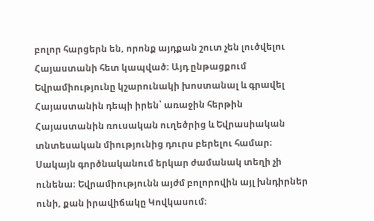բոլոր հարցերն են, որոնք այդքան շուտ չեն լուծվելու Հայաստանի հետ կապված։ Այդ ընթացքում Եվրամիությունը կշարունակի խոստանալ և գրավել Հայաստանին դեպի իրեն՝ առաջին հերթին Հայաստանին ռուսական ուղեծրից և Եվրասիական տնտեսական միությունից դուրս բերելու համար։ Սակայն գործնականում երկար ժամանակ տեղի չի ունենա։ Եվրամիությունն այժմ բոլորովին այլ խնդիրներ ունի, քան իրավիճակը Կովկասում։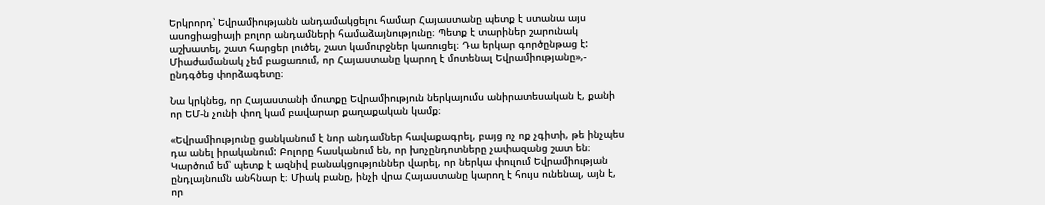Երկրորդ՝ Եվրամիությանն անդամակցելու համար Հայաստանը պետք է ստանա այս ասոցիացիայի բոլոր անդամների համաձայնությունը։ Պետք է տարիներ շարունակ աշխատել, շատ հարցեր լուծել, շատ կամուրջներ կառուցել։ Դա երկար գործընթաց է: Միաժամանակ չեմ բացառում, որ Հայաստանը կարող է մոտենալ Եվրամիությանը»,- ընդգծեց փորձագետը։

Նա կրկնեց, որ Հայաստանի մուտքը Եվրամիություն ներկայումս անիրատեսական է, քանի որ ԵՄ-ն չունի փող կամ բավարար քաղաքական կամք։

«Եվրամիությունը ցանկանում է նոր անդամներ հավաքագրել, բայց ոչ ոք չգիտի, թե ինչպես դա անել իրականում: Բոլորը հասկանում են, որ խոչընդոտները չափազանց շատ են։ Կարծում եմ՝ պետք է ազնիվ բանակցություններ վարել, որ ներկա փուլում Եվրամիության ընդլայնումն անհնար է։ Միակ բանը, ինչի վրա Հայաստանը կարող է հույս ունենալ, այն է, որ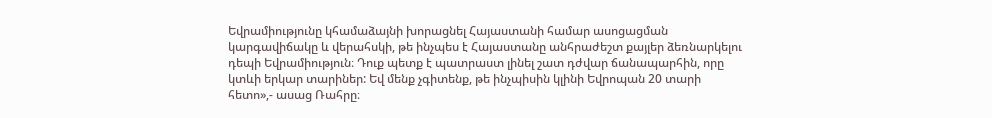Եվրամիությունը կհամաձայնի խորացնել Հայաստանի համար ասոցացման կարգավիճակը և վերահսկի, թե ինչպես է Հայաստանը անհրաժեշտ քայլեր ձեռնարկելու դեպի Եվրամիություն։ Դուք պետք է պատրաստ լինել շատ դժվար ճանապարհին, որը կտևի երկար տարիներ: Եվ մենք չգիտենք, թե ինչպիսին կլինի Եվրոպան 20 տարի հետո»,- ասաց Ռահրը։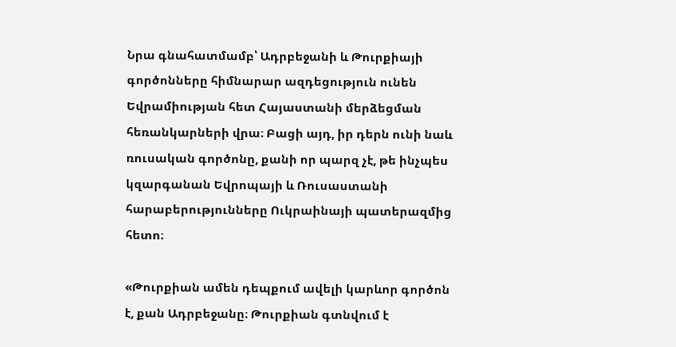Նրա գնահատմամբ՝ Ադրբեջանի և Թուրքիայի գործոնները հիմնարար ազդեցություն ունեն Եվրամիության հետ Հայաստանի մերձեցման հեռանկարների վրա։ Բացի այդ, իր դերն ունի նաև ռուսական գործոնը, քանի որ պարզ չէ, թե ինչպես կզարգանան Եվրոպայի և Ռուսաստանի հարաբերությունները Ուկրաինայի պատերազմից հետո։

«Թուրքիան ամեն դեպքում ավելի կարևոր գործոն է, քան Ադրբեջանը։ Թուրքիան գտնվում է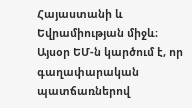Հայաստանի և Եվրամիության միջև։ Այսօր ԵՄ-ն կարծում է, որ գաղափարական պատճառներով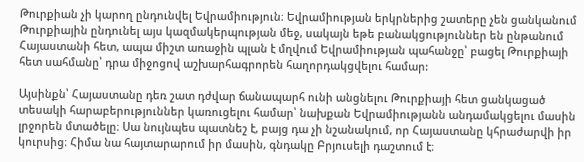Թուրքիան չի կարող ընդունվել Եվրամիություն։ Եվրամիության երկրներից շատերը չեն ցանկանում Թուրքիային ընդունել այս կազմակերպության մեջ, սակայն եթե բանակցություններ են ընթանում Հայաստանի հետ, ապա միշտ առաջին պլան է մղվում Եվրամիության պահանջը՝ բացել Թուրքիայի հետ սահմանը՝ դրա միջոցով աշխարհագրորեն հաղորդակցվելու համար:

Այսինքն՝ Հայաստանը դեռ շատ դժվար ճանապարհ ունի անցնելու Թուրքիայի հետ ցանկացած տեսակի հարաբերություններ կառուցելու համար՝ նախքան Եվրամիությանն անդամակցելու մասին լրջորեն մտածելը։ Սա նույնպես պատնեշ է, բայց դա չի նշանակում, որ Հայաստանը կհրաժարվի իր կուրսից։ Հիմա նա հայտարարում իր մասին, գնդակը Բրյուսելի դաշտում է։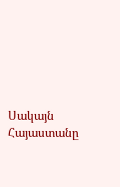Սակայն Հայաստանը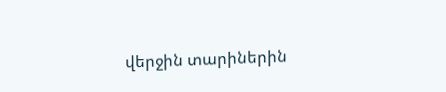վերջին տարիներին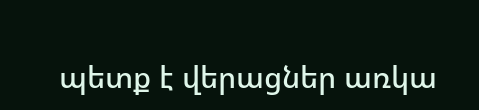պետք է վերացներ առկա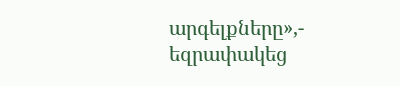արգելքները»,- եզրափակեց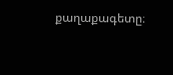քաղաքագետը։